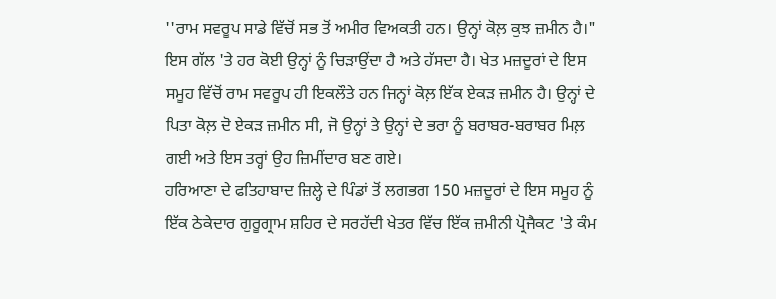''ਰਾਮ ਸਵਰੂਪ ਸਾਡੇ ਵਿੱਚੋਂ ਸਭ ਤੋਂ ਅਮੀਰ ਵਿਅਕਤੀ ਹਨ। ਉਨ੍ਹਾਂ ਕੋਲ਼ ਕੁਝ ਜ਼ਮੀਨ ਹੈ।" ਇਸ ਗੱਲ 'ਤੇ ਹਰ ਕੋਈ ਉਨ੍ਹਾਂ ਨੂੰ ਚਿੜਾਉਂਦਾ ਹੈ ਅਤੇ ਹੱਸਦਾ ਹੈ। ਖੇਤ ਮਜ਼ਦੂਰਾਂ ਦੇ ਇਸ ਸਮੂਹ ਵਿੱਚੋਂ ਰਾਮ ਸਵਰੂਪ ਹੀ ਇਕਲੌਤੇ ਹਨ ਜਿਨ੍ਹਾਂ ਕੋਲ਼ ਇੱਕ ਏਕੜ ਜ਼ਮੀਨ ਹੈ। ਉਨ੍ਹਾਂ ਦੇ ਪਿਤਾ ਕੋਲ਼ ਦੋ ਏਕੜ ਜ਼ਮੀਨ ਸੀ, ਜੋ ਉਨ੍ਹਾਂ ਤੇ ਉਨ੍ਹਾਂ ਦੇ ਭਰਾ ਨੂੰ ਬਰਾਬਰ-ਬਰਾਬਰ ਮਿਲ਼ ਗਈ ਅਤੇ ਇਸ ਤਰ੍ਹਾਂ ਉਹ ਜ਼ਿਮੀਂਦਾਰ ਬਣ ਗਏ।
ਹਰਿਆਣਾ ਦੇ ਫਤਿਹਾਬਾਦ ਜ਼ਿਲ੍ਹੇ ਦੇ ਪਿੰਡਾਂ ਤੋਂ ਲਗਭਗ 150 ਮਜ਼ਦੂਰਾਂ ਦੇ ਇਸ ਸਮੂਹ ਨੂੰ ਇੱਕ ਠੇਕੇਦਾਰ ਗੁਰੂਗ੍ਰਾਮ ਸ਼ਹਿਰ ਦੇ ਸਰਹੱਦੀ ਖੇਤਰ ਵਿੱਚ ਇੱਕ ਜ਼ਮੀਨੀ ਪ੍ਰੋਜੈਕਟ 'ਤੇ ਕੰਮ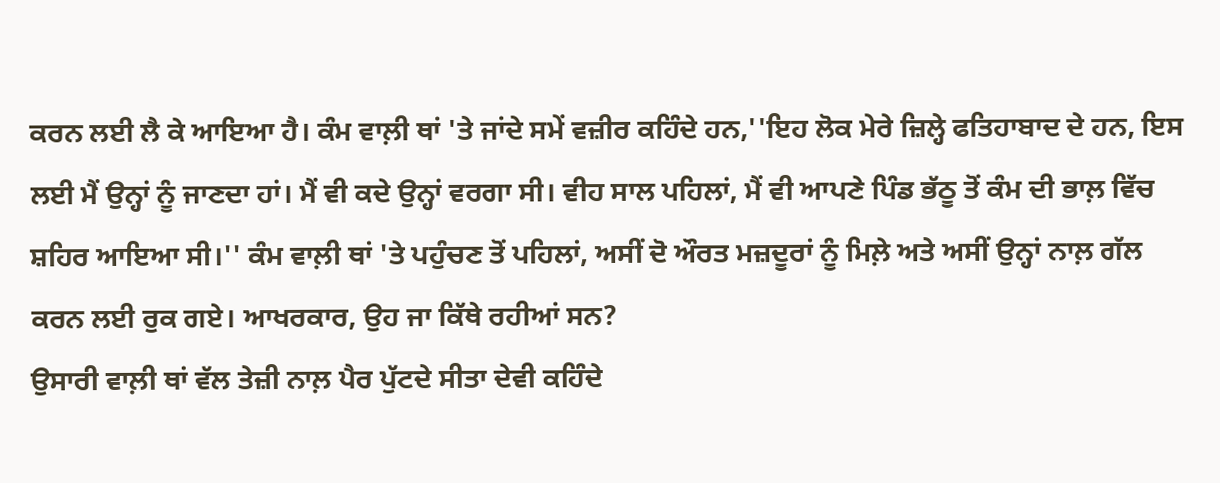ਕਰਨ ਲਈ ਲੈ ਕੇ ਆਇਆ ਹੈ। ਕੰਮ ਵਾਲ਼ੀ ਥਾਂ 'ਤੇ ਜਾਂਦੇ ਸਮੇਂ ਵਜ਼ੀਰ ਕਹਿੰਦੇ ਹਨ,''ਇਹ ਲੋਕ ਮੇਰੇ ਜ਼ਿਲ੍ਹੇ ਫਤਿਹਾਬਾਦ ਦੇ ਹਨ, ਇਸ ਲਈ ਮੈਂ ਉਨ੍ਹਾਂ ਨੂੰ ਜਾਣਦਾ ਹਾਂ। ਮੈਂ ਵੀ ਕਦੇ ਉਨ੍ਹਾਂ ਵਰਗਾ ਸੀ। ਵੀਹ ਸਾਲ ਪਹਿਲਾਂ, ਮੈਂ ਵੀ ਆਪਣੇ ਪਿੰਡ ਭੱਠੂ ਤੋਂ ਕੰਮ ਦੀ ਭਾਲ਼ ਵਿੱਚ ਸ਼ਹਿਰ ਆਇਆ ਸੀ।'' ਕੰਮ ਵਾਲ਼ੀ ਥਾਂ 'ਤੇ ਪਹੁੰਚਣ ਤੋਂ ਪਹਿਲਾਂ, ਅਸੀਂ ਦੋ ਔਰਤ ਮਜ਼ਦੂਰਾਂ ਨੂੰ ਮਿਲ਼ੇ ਅਤੇ ਅਸੀਂ ਉਨ੍ਹਾਂ ਨਾਲ਼ ਗੱਲ ਕਰਨ ਲਈ ਰੁਕ ਗਏ। ਆਖਰਕਾਰ, ਉਹ ਜਾ ਕਿੱਥੇ ਰਹੀਆਂ ਸਨ?
ਉਸਾਰੀ ਵਾਲ਼ੀ ਥਾਂ ਵੱਲ ਤੇਜ਼ੀ ਨਾਲ਼ ਪੈਰ ਪੁੱਟਦੇ ਸੀਤਾ ਦੇਵੀ ਕਹਿੰਦੇ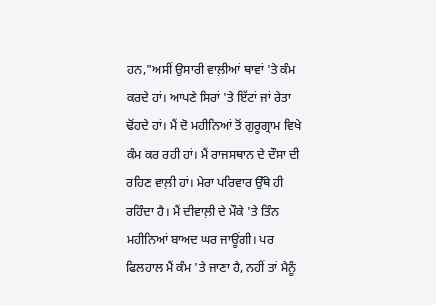ਹਨ,"ਅਸੀਂ ਉਸਾਰੀ ਵਾਲ਼ੀਆਂ ਥਾਵਾਂ 'ਤੇ ਕੰਮ ਕਰਦੇ ਹਾਂ। ਆਪਣੇ ਸਿਰਾਂ 'ਤੇ ਇੱਟਾਂ ਜਾਂ ਰੇਤਾ ਢੋਂਹਦੇ ਹਾਂ। ਮੈਂ ਦੋ ਮਹੀਨਿਆਂ ਤੋਂ ਗੁਰੂਗ੍ਰਾਮ ਵਿਖੇ ਕੰਮ ਕਰ ਰਹੀ ਹਾਂ। ਮੈਂ ਰਾਜਸਥਾਨ ਦੇ ਦੌਸਾ ਦੀ ਰਹਿਣ ਵਾਲ਼ੀ ਹਾਂ। ਮੇਰਾ ਪਰਿਵਾਰ ਉੱਥੇ ਹੀ ਰਹਿੰਦਾ ਹੈ। ਮੈਂ ਦੀਵਾਲ਼ੀ ਦੇ ਮੌਕੇ 'ਤੇ ਤਿੰਨ ਮਹੀਨਿਆਂ ਬਾਅਦ ਘਰ ਜਾਊਂਗੀ। ਪਰ ਫਿਲਹਾਲ ਮੈਂ ਕੰਮ 'ਤੇ ਜਾਣਾ ਹੈ, ਨਹੀਂ ਤਾਂ ਮੈਨੂੰ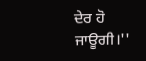ਦੇਰ ਹੋ ਜਾਊਗੀ।''